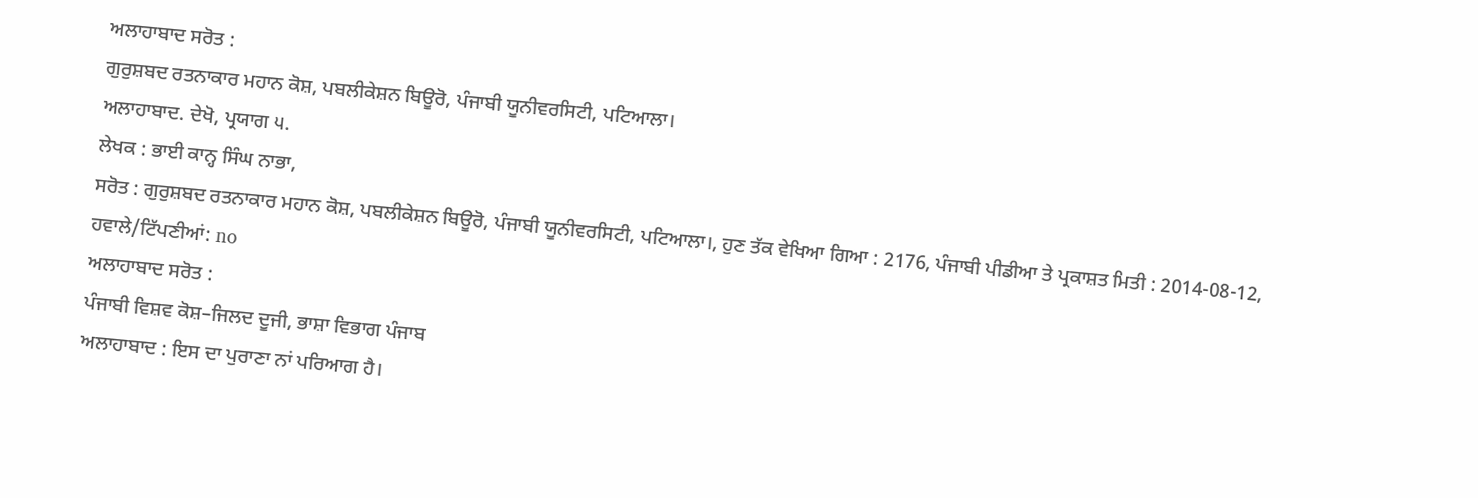ਅਲਾਹਾਬਾਦ ਸਰੋਤ :
ਗੁਰੁਸ਼ਬਦ ਰਤਨਾਕਾਰ ਮਹਾਨ ਕੋਸ਼, ਪਬਲੀਕੇਸ਼ਨ ਬਿਊਰੋ, ਪੰਜਾਬੀ ਯੂਨੀਵਰਸਿਟੀ, ਪਟਿਆਲਾ।
ਅਲਾਹਾਬਾਦ. ਦੇਖੋ, ਪ੍ਰਯਾਗ ੫.
ਲੇਖਕ : ਭਾਈ ਕਾਨ੍ਹ ਸਿੰਘ ਨਾਭਾ,
ਸਰੋਤ : ਗੁਰੁਸ਼ਬਦ ਰਤਨਾਕਾਰ ਮਹਾਨ ਕੋਸ਼, ਪਬਲੀਕੇਸ਼ਨ ਬਿਊਰੋ, ਪੰਜਾਬੀ ਯੂਨੀਵਰਸਿਟੀ, ਪਟਿਆਲਾ।, ਹੁਣ ਤੱਕ ਵੇਖਿਆ ਗਿਆ : 2176, ਪੰਜਾਬੀ ਪੀਡੀਆ ਤੇ ਪ੍ਰਕਾਸ਼ਤ ਮਿਤੀ : 2014-08-12, ਹਵਾਲੇ/ਟਿੱਪਣੀਆਂ: no
ਅਲਾਹਾਬਾਦ ਸਰੋਤ :
ਪੰਜਾਬੀ ਵਿਸ਼ਵ ਕੋਸ਼–ਜਿਲਦ ਦੂਜੀ, ਭਾਸ਼ਾ ਵਿਭਾਗ ਪੰਜਾਬ
ਅਲਾਹਾਬਾਦ : ਇਸ ਦਾ ਪੁਰਾਣਾ ਨਾਂ ਪਰਿਆਗ ਹੈ।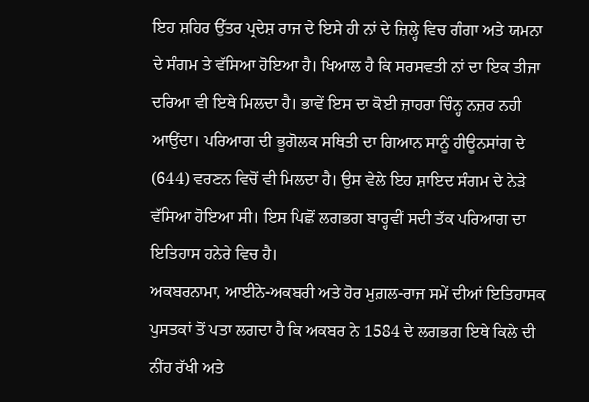ਇਹ ਸ਼ਹਿਰ ਉੱਤਰ ਪ੍ਰਦੇਸ਼ ਰਾਜ ਦੇ ਇਸੇ ਹੀ ਨਾਂ ਦੇ ਜ਼ਿਲ੍ਹੇ ਵਿਚ ਗੰਗਾ ਅਤੇ ਯਮਨਾ ਦੇ ਸੰਗਮ ਤੇ ਵੱਸਿਆ ਹੋਇਆ ਹੈ। ਖਿਆਲ ਹੈ ਕਿ ਸਰਸਵਤੀ ਨਾਂ ਦਾ ਇਕ ਤੀਜਾ ਦਰਿਆ ਵੀ ਇਥੇ ਮਿਲਦਾ ਹੈ। ਭਾਵੇਂ ਇਸ ਦਾ ਕੋਈ ਜ਼ਾਹਰਾ ਚਿੰਨ੍ਹ ਨਜ਼ਰ ਨਹੀ ਆਉਂਦਾ। ਪਰਿਆਗ ਦੀ ਭੂਗੋਲਕ ਸਥਿਤੀ ਦਾ ਗਿਆਨ ਸਾਨੂੰ ਹੀਊਨਸਾਂਗ ਦੇ (644) ਵਰਣਨ ਵਿਚੋਂ ਵੀ ਮਿਲਦਾ ਹੈ। ਉਸ ਵੇਲੇ ਇਹ ਸ਼ਾਇਦ ਸੰਗਮ ਦੇ ਨੇੜੇ ਵੱਸਿਆ ਹੋਇਆ ਸੀ। ਇਸ ਪਿਛੋਂ ਲਗਭਗ ਬਾਰ੍ਹਵੀਂ ਸਦੀ ਤੱਕ ਪਰਿਆਗ ਦਾ ਇਤਿਹਾਸ ਹਨੇਰੇ ਵਿਚ ਹੈ।
ਅਕਬਰਨਾਮਾ, ਆਈਨੇ-ਅਕਬਰੀ ਅਤੇ ਹੋਰ ਮੁਗ਼ਲ-ਰਾਜ ਸਮੇਂ ਦੀਆਂ ਇਤਿਹਾਸਕ ਪੁਸਤਕਾਂ ਤੋਂ ਪਤਾ ਲਗਦਾ ਹੈ ਕਿ ਅਕਬਰ ਨੇ 1584 ਦੇ ਲਗਭਗ ਇਥੇ ਕਿਲੇ ਦੀ ਨੀਂਹ ਰੱਖੀ ਅਤੇ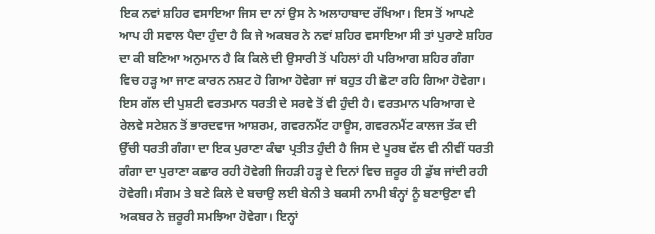ਇਕ ਨਵਾਂ ਸ਼ਹਿਰ ਵਸਾਇਆ ਜਿਸ ਦਾ ਨਾਂ ਉਸ ਨੇ ਅਲਾਹਾਬਾਦ ਰੱਖਿਆ। ਇਸ ਤੋਂ ਆਪਣੇ ਆਪ ਹੀ ਸਵਾਲ ਪੈਦਾ ਹੁੰਦਾ ਹੈ ਕਿ ਜੇ ਅਕਬਰ ਨੇ ਨਵਾਂ ਸ਼ਹਿਰ ਵਸਾਇਆ ਸੀ ਤਾਂ ਪੁਰਾਣੇ ਸ਼ਹਿਰ ਦਾ ਕੀ ਬਣਿਆ ਅਨੁਮਾਨ ਹੈ ਕਿ ਕਿਲੇ ਦੀ ਉਸਾਰੀ ਤੋਂ ਪਹਿਲਾਂ ਹੀ ਪਰਿਆਗ ਸ਼ਹਿਰ ਗੰਗਾ ਵਿਚ ਹੜ੍ਹ ਆ ਜਾਣ ਕਾਰਨ ਨਸ਼ਟ ਹੋ ਗਿਆ ਹੋਵੇਗਾ ਜਾਂ ਬਹੁਤ ਹੀ ਛੋਟਾ ਰਹਿ ਗਿਆ ਹੋਵੇਗਾ। ਇਸ ਗੱਲ ਦੀ ਪੁਸ਼ਟੀ ਵਰਤਮਾਨ ਧਰਤੀ ਦੇ ਸਰਵੇ ਤੋਂ ਵੀ ਹੁੰਦੀ ਹੈ। ਵਰਤਮਾਨ ਪਰਿਆਗ ਦੇ ਰੇਲਵੇ ਸਟੇਸ਼ਨ ਤੋਂ ਭਾਰਦਵਾਜ ਆਸ਼ਰਮ, ਗਵਰਨਮੈਂਟ ਹਾਊਸ, ਗਵਰਨਮੈਂਟ ਕਾਲਜ ਤੱਕ ਦੀ ਉੱਚੀ ਧਰਤੀ ਗੰਗਾ ਦਾ ਇਕ ਪੁਰਾਣਾ ਕੰਢਾ ਪ੍ਰਤੀਤ ਹੁੰਦੀ ਹੈ ਜਿਸ ਦੇ ਪੂਰਬ ਵੱਲ ਵੀ ਨੀਵੀਂ ਧਰਤੀ ਗੰਗਾ ਦਾ ਪੁਰਾਣਾ ਕਛਾਰ ਰਹੀ ਹੋਵੇਗੀ ਜਿਹੜੀ ਹੜ੍ਹ ਦੇ ਦਿਨਾਂ ਵਿਚ ਜ਼ਰੂਰ ਹੀ ਡੁੱਬ ਜਾਂਦੀ ਰਹੀ ਹੋਵੇਗੀ। ਸੰਗਮ ਤੇ ਬਣੇ ਕਿਲੇ ਦੇ ਬਚਾਉ ਲਈ ਬੇਨੀ ਤੇ ਬਕਸੀ ਨਾਮੀ ਬੰਨ੍ਹਾਂ ਨੂੰ ਬਣਾਉਣਾ ਵੀ ਅਕਬਰ ਨੇ ਜ਼ਰੂਰੀ ਸਮਝਿਆ ਹੋਵੇਗਾ। ਇਨ੍ਹਾਂ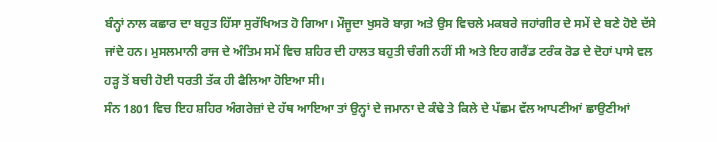ਬੰਨ੍ਹਾਂ ਨਾਲ ਕਛਾਰ ਦਾ ਬਹੁਤ ਹਿੱਸਾ ਸੁਰੱਖਿਅਤ ਹੋ ਗਿਆ। ਮੌਜੂਦਾ ਖੁਸਰੋ ਬਾਗ਼ ਅਤੇ ਉਸ ਵਿਚਲੇ ਮਕਬਰੇ ਜਹਾਂਗੀਰ ਦੇ ਸਮੇਂ ਦੇ ਬਣੇ ਹੋਏ ਦੱਸੇ ਜਾਂਦੇ ਹਨ। ਮੁਸਲਮਾਨੀ ਰਾਜ ਦੇ ਅੰਤਿਮ ਸਮੇਂ ਵਿਚ ਸ਼ਹਿਰ ਦੀ ਹਾਲਤ ਬਹੁਤੀ ਚੰਗੀ ਨਹੀਂ ਸੀ ਅਤੇ ਇਹ ਗਰੈਂਡ ਟਰੰਕ ਰੋਡ ਦੇ ਦੋਹਾਂ ਪਾਸੇ ਵਲ ਹੜ੍ਹ ਤੋਂ ਬਚੀ ਹੋਈ ਧਰਤੀ ਤੱਕ ਹੀ ਫੈਲਿਆ ਹੋਇਆ ਸੀ।
ਸੰਨ 1801 ਵਿਚ ਇਹ ਸ਼ਹਿਰ ਅੰਗਰੇਜ਼ਾਂ ਦੇ ਹੱਥ ਆਇਆ ਤਾਂ ਉਨ੍ਹਾਂ ਦੇ ਜਮਾਨਾ ਦੇ ਕੰਢੇ ਤੇ ਕਿਲੇ ਦੇ ਪੱਛਮ ਵੱਲ ਆਪਣੀਆਂ ਛਾਉਣੀਆਂ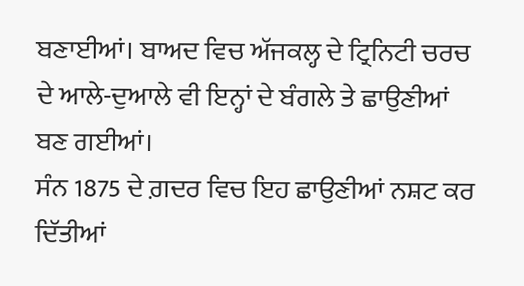ਬਣਾਈਆਂ। ਬਾਅਦ ਵਿਚ ਅੱਜਕਲ੍ਹ ਦੇ ਟ੍ਰਿਨਿਟੀ ਚਰਚ ਦੇ ਆਲੇ-ਦੁਆਲੇ ਵੀ ਇਨ੍ਹਾਂ ਦੇ ਬੰਗਲੇ ਤੇ ਛਾਉਣੀਆਂ ਬਣ ਗਈਆਂ।
ਸੰਨ 1875 ਦੇ ਗ਼ਦਰ ਵਿਚ ਇਹ ਛਾਉਣੀਆਂ ਨਸ਼ਟ ਕਰ ਦਿੱਤੀਆਂ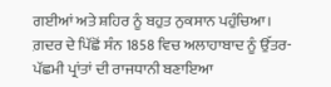ਗਈਆਂ ਅਤੇ ਸ਼ਹਿਰ ਨੂੰ ਬਹੁਤ ਨੁਕਸਾਨ ਪਹੁੰਚਿਆ। ਗ਼ਦਰ ਦੇ ਪਿੱਛੋਂ ਸੰਨ 1858 ਵਿਚ ਅਲਾਹਾਬਾਦ ਨੂੰ ਉੱਤਰ-ਪੱਛਮੀ ਪ੍ਰਾਂਤਾਂ ਦੀ ਰਾਜਧਾਨੀ ਬਣਾਇਆ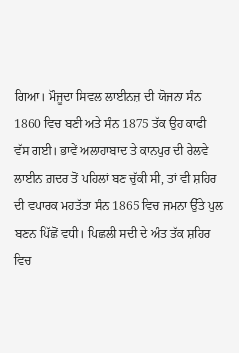ਗਿਆ। ਮੌਜੂਦਾ ਸਿਵਲ ਲਾਈਨਜ਼ ਦੀ ਯੋਜਨਾ ਸੰਨ 1860 ਵਿਚ ਬਣੀ ਅਤੇ ਸੰਨ 1875 ਤੱਕ ਉਹ ਕਾਫੀ ਵੱਸ ਗਈ। ਭਾਵੇਂ ਅਲਾਹਾਬਾਦ ਤੇ ਕਾਨਪੁਰ ਦੀ ਰੇਲਵੇ ਲਾਈਨ ਗ਼ਦਰ ਤੋਂ ਪਹਿਲਾਂ ਬਣ ਚੁੱਕੀ ਸੀ, ਤਾਂ ਵੀ ਸ਼ਹਿਰ ਦੀ ਵਪਾਰਕ ਮਹਤੱਤਾ ਸੰਨ 1865 ਵਿਚ ਜਮਨਾ ਉੱਤੇ ਪੁਲ ਬਣਨ ਪਿੱਛੋਂ ਵਧੀ। ਪਿਛਲੀ ਸਦੀ ਦੇ ਅੰਤ ਤੱਕ ਸ਼ਹਿਰ ਵਿਚ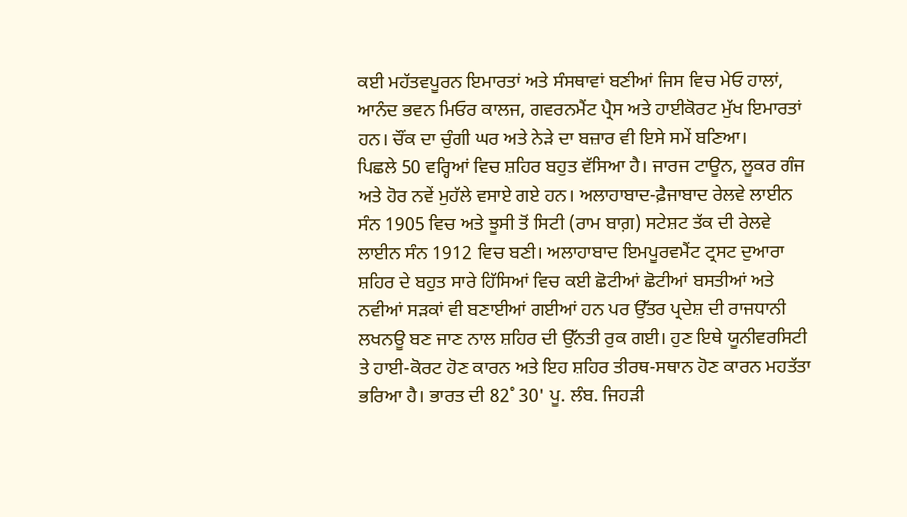ਕਈ ਮਹੱਤਵਪੂਰਨ ਇਮਾਰਤਾਂ ਅਤੇ ਸੰਸਥਾਵਾਂ ਬਣੀਆਂ ਜਿਸ ਵਿਚ ਮੇਓ ਹਾਲਾਂ, ਆਨੰਦ ਭਵਨ ਮਿਓਰ ਕਾਲਜ, ਗਵਰਨਮੈਂਟ ਪ੍ਰੈਸ ਅਤੇ ਹਾਈਕੋਰਟ ਮੁੱਖ ਇਮਾਰਤਾਂ ਹਨ। ਚੌਂਕ ਦਾ ਚੁੰਗੀ ਘਰ ਅਤੇ ਨੇੜੇ ਦਾ ਬਜ਼ਾਰ ਵੀ ਇਸੇ ਸਮੇਂ ਬਣਿਆ।
ਪਿਛਲੇ 50 ਵਰ੍ਹਿਆਂ ਵਿਚ ਸ਼ਹਿਰ ਬਹੁਤ ਵੱਸਿਆ ਹੈ। ਜਾਰਜ ਟਾਊਨ, ਲੂਕਰ ਗੰਜ ਅਤੇ ਹੋਰ ਨਵੇਂ ਮੁਹੱਲੇ ਵਸਾਏ ਗਏ ਹਨ। ਅਲਾਹਾਬਾਦ-ਫ਼ੈਜਾਬਾਦ ਰੇਲਵੇ ਲਾਈਨ ਸੰਨ 1905 ਵਿਚ ਅਤੇ ਝੂਸੀ ਤੋਂ ਸਿਟੀ (ਰਾਮ ਬਾਗ਼) ਸਟੇਸ਼ਟ ਤੱਕ ਦੀ ਰੇਲਵੇ ਲਾਈਨ ਸੰਨ 1912 ਵਿਚ ਬਣੀ। ਅਲਾਹਾਬਾਦ ਇਮਪੂਰਵਮੈਂਟ ਟ੍ਰਸਟ ਦੁਆਰਾ ਸ਼ਹਿਰ ਦੇ ਬਹੁਤ ਸਾਰੇ ਹਿੱਸਿਆਂ ਵਿਚ ਕਈ ਛੋਟੀਆਂ ਛੋਟੀਆਂ ਬਸਤੀਆਂ ਅਤੇ ਨਵੀਆਂ ਸੜਕਾਂ ਵੀ ਬਣਾਈਆਂ ਗਈਆਂ ਹਨ ਪਰ ਉੱਤਰ ਪ੍ਰਦੇਸ਼ ਦੀ ਰਾਜਧਾਨੀ ਲਖਨਊ ਬਣ ਜਾਣ ਨਾਲ ਸ਼ਹਿਰ ਦੀ ਉੱਨਤੀ ਰੁਕ ਗਈ। ਹੁਣ ਇਥੇ ਯੂਨੀਵਰਸਿਟੀ ਤੇ ਹਾਈ-ਕੋਰਟ ਹੋਣ ਕਾਰਨ ਅਤੇ ਇਹ ਸ਼ਹਿਰ ਤੀਰਥ-ਸਥਾਨ ਹੋਣ ਕਾਰਨ ਮਹਤੱਤਾ ਭਰਿਆ ਹੈ। ਭਾਰਤ ਦੀ 82˚ 30' ਪੂ. ਲੰਬ. ਜਿਹੜੀ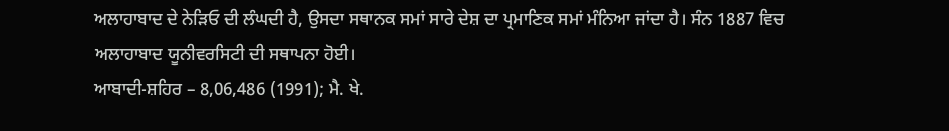ਅਲਾਹਾਬਾਦ ਦੇ ਨੇੜਿਓ ਦੀ ਲੰਘਦੀ ਹੈ, ਉਸਦਾ ਸਥਾਨਕ ਸਮਾਂ ਸਾਰੇ ਦੇਸ਼ ਦਾ ਪ੍ਰਮਾਣਿਕ ਸਮਾਂ ਮੰਨਿਆ ਜਾਂਦਾ ਹੈ। ਸੰਨ 1887 ਵਿਚ ਅਲਾਹਾਬਾਦ ਯੂਨੀਵਰਸਿਟੀ ਦੀ ਸਥਾਪਨਾ ਹੋਈ।
ਆਬਾਦੀ-ਸ਼ਹਿਰ – 8,06,486 (1991); ਮੈ. ਖੇ.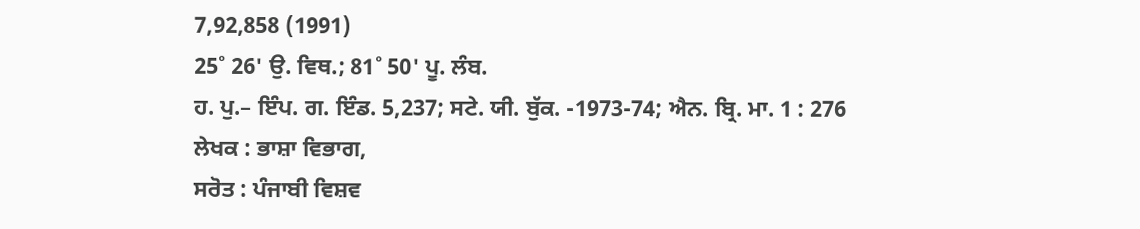7,92,858 (1991)
25˚ 26' ਉ. ਵਿਥ.; 81˚ 50' ਪੂ. ਲੰਬ.
ਹ. ਪੁ.– ਇੰਪ. ਗ. ਇੰਡ. 5,237; ਸਟੇ. ਯੀ. ਬੁੱਕ. -1973-74; ਐਨ. ਬ੍ਰਿ. ਮਾ. 1 : 276
ਲੇਖਕ : ਭਾਸ਼ਾ ਵਿਭਾਗ,
ਸਰੋਤ : ਪੰਜਾਬੀ ਵਿਸ਼ਵ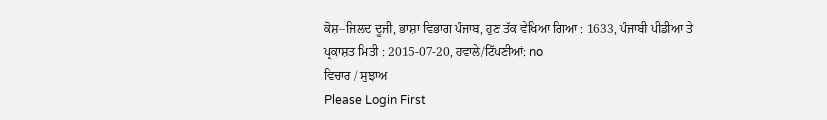ਕੋਸ਼–ਜਿਲਦ ਦੂਜੀ, ਭਾਸ਼ਾ ਵਿਭਾਗ ਪੰਜਾਬ, ਹੁਣ ਤੱਕ ਵੇਖਿਆ ਗਿਆ : 1633, ਪੰਜਾਬੀ ਪੀਡੀਆ ਤੇ ਪ੍ਰਕਾਸ਼ਤ ਮਿਤੀ : 2015-07-20, ਹਵਾਲੇ/ਟਿੱਪਣੀਆਂ: no
ਵਿਚਾਰ / ਸੁਝਾਅ
Please Login First